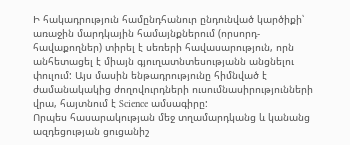Ի հակադրություն համընդհանուր ընդունված կարծիքի՝ առաջին մարդկային համայնքներում (որսորդ-հավաքողներ) տիրել է սեռերի հավասարություն, որն անհետացել է միայն գյուղատնտեսությանն անցնելու փուլում: Այս մասին ենթադրությունը հիմնված է ժամանակակից ժողովուրդների ուսումնասիրությունների վրա, հայտնում է Science ամսագիրը:
Որպես հասարակության մեջ տղամարդկանց և կանանց ազդեցության ցուցանիշ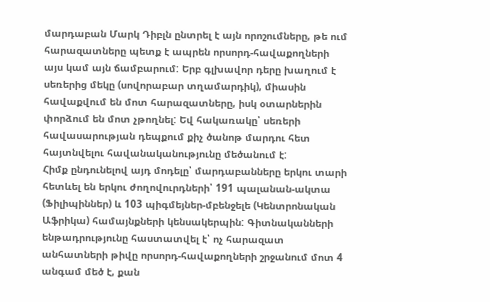մարդաբան Մարկ Դիբլն ընտրել է այն որոշումները, թե ում հարազատները պետք է ապրեն որսորդ-հավաքողների այս կամ այն ճամբարում: Երբ գլխավոր դերը խաղում է սեռերից մեկը (սովորաբար տղամարդիկ), միասին հավաքվում են մոտ հարազատները, իսկ օտարներին փորձում են մոտ չթողնել: Եվ հակառակը՝ սեռերի հավասարության դեպքում քիչ ծանոթ մարդու հետ հայտնվելու հավանականությունը մեծանում է:
Հիմք ընդունելով այդ մոդելը՝ մարդաբանները երկու տարի հետևել են երկու ժողովուրդների՝ 191 պալանան-ակտա (Ֆիլիպիններ) և 103 պիգմեյներ-մբենջելե (Կենտրոնական Աֆրիկա) համայնքների կենսակերպին: Գիտնականների ենթադրությունը հաստատվել է՝ ոչ հարազատ անհատների թիվը որսորդ-հավաքողների շրջանում մոտ 4 անգամ մեծ է, քան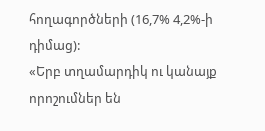հողագործների (16,7% 4,2%-ի դիմաց):
«Երբ տղամարդիկ ու կանայք որոշումներ են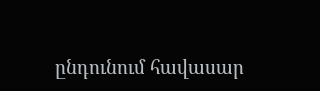ընդունում հավասար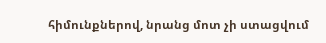հիմունքներով, նրանց մոտ չի ստացվում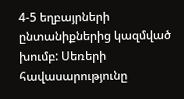4-5 եղբայրների ընտանիքներից կազմված խումբ: Սեռերի հավասարությունը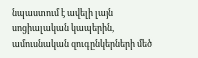նպաստում է ավելի լայն սոցիալական կապերին, ամուսնական զուգընկերների մեծ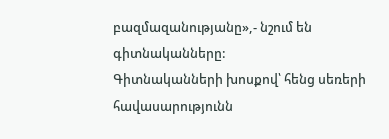բազմազանությանը»,- նշում են գիտնականները:
Գիտնականների խոսքով՝ հենց սեռերի հավասարությունն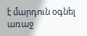է մարդուն օգնել առաջ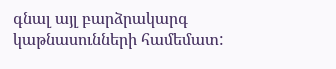գնալ այլ բարձրակարգ կաթնասունների համեմատ: